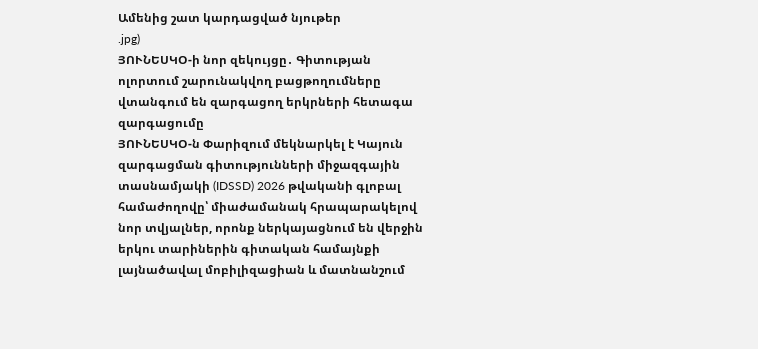Ամենից շատ կարդացված նյութեր
.jpg)
ՅՈՒՆԵՍԿՕ-ի նոր զեկույցը․ Գիտության ոլորտում շարունակվող բացթողումները վտանգում են զարգացող երկրների հետագա զարգացումը
ՅՈՒՆԵՍԿՕ-ն Փարիզում մեկնարկել է Կայուն զարգացման գիտությունների միջազգային տասնամյակի (IDSSD) 2026 թվականի գլոբալ համաժողովը՝ միաժամանակ հրապարակելով նոր տվյալներ, որոնք ներկայացնում են վերջին երկու տարիներին գիտական համայնքի լայնածավալ մոբիլիզացիան և մատնանշում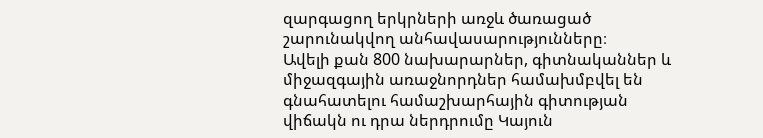զարգացող երկրների առջև ծառացած շարունակվող անհավասարությունները։
Ավելի քան 800 նախարարներ, գիտնականներ և միջազգային առաջնորդներ համախմբվել են գնահատելու համաշխարհային գիտության վիճակն ու դրա ներդրումը Կայուն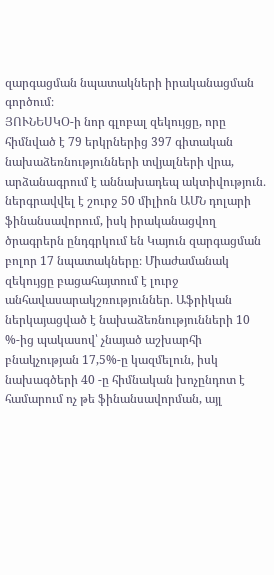զարգացման նպատակների իրականացման գործում։
ՅՈՒՆԵՍԿՕ-ի նոր գլոբալ զեկույցը, որը հիմնված է 79 երկրներից 397 գիտական նախաձեռնությունների տվյալների վրա, արձանագրում է աննախադեպ ակտիվություն․ ներգրավվել է շուրջ 50 միլիոն ԱՄՆ դոլարի ֆինանսավորում, իսկ իրականացվող ծրագրերն ընդգրկում են Կայուն զարգացման բոլոր 17 նպատակները։ Միաժամանակ զեկույցը բացահայտում է լուրջ անհավասարակշռություններ․ Աֆրիկան ներկայացված է նախաձեռնությունների 10 %-ից պակասով՝ չնայած աշխարհի բնակչության 17,5%-ը կազմելուն, իսկ նախագծերի 40 -ը հիմնական խոչընդոտ է համարում ոչ թե ֆինանսավորման, այլ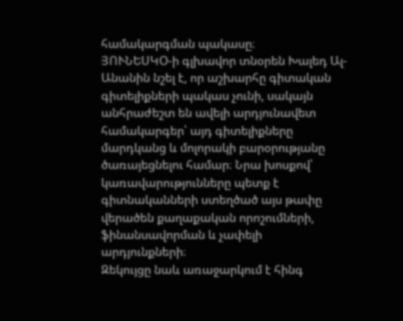համակարգման պակասը։
ՅՈՒՆԵՍԿՕ-ի գլխավոր տնօրեն Խալեդ Ալ-Անանին նշել է, որ աշխարհը գիտական գիտելիքների պակաս չունի, սակայն անհրաժեշտ են ավելի արդյունավետ համակարգեր՝ այդ գիտելիքները մարդկանց և մոլորակի բարօրությանը ծառայեցնելու համար։ Նրա խոսքով՝ կառավարությունները պետք է գիտնականների ստեղծած այս թափը վերածեն քաղաքական որոշումների, ֆինանսավորման և չափելի արդյունքների։
Զեկույցը նաև առաջարկում է հինգ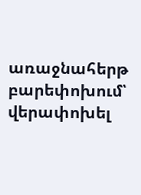առաջնահերթ բարեփոխում՝ վերափոխել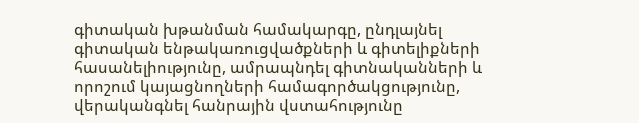գիտական խթանման համակարգը, ընդլայնել գիտական ենթակառուցվածքների և գիտելիքների հասանելիությունը, ամրապնդել գիտնականների և որոշում կայացնողների համագործակցությունը, վերականգնել հանրային վստահությունը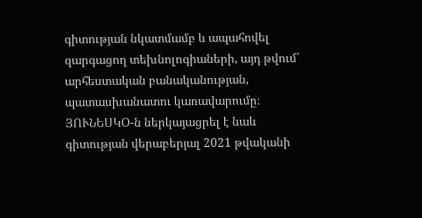գիտության նկատմամբ և ապահովել զարգացող տեխնոլոգիաների, այդ թվում՝ արհեստական բանականության, պատասխանատու կառավարումը։
ՅՈՒՆԵՍԿՕ-ն ներկայացրել է նաև գիտության վերաբերյալ 2021 թվականի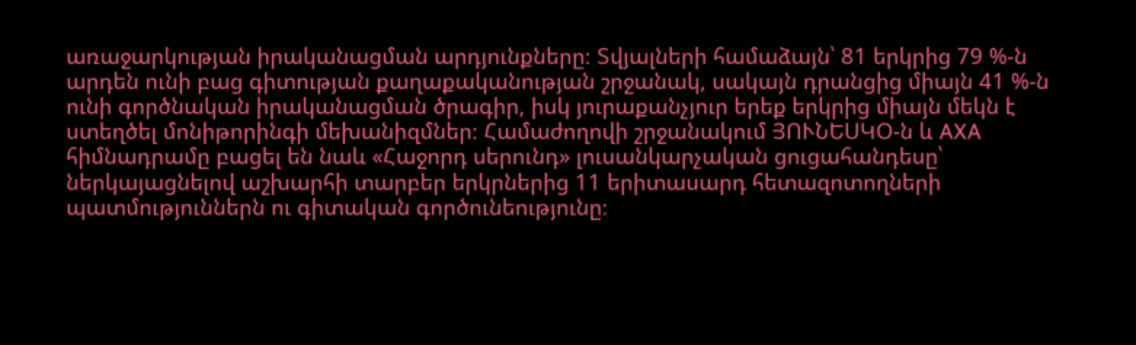առաջարկության իրականացման արդյունքները։ Տվյալների համաձայն՝ 81 երկրից 79 %-ն արդեն ունի բաց գիտության քաղաքականության շրջանակ, սակայն դրանցից միայն 41 %-ն ունի գործնական իրականացման ծրագիր, իսկ յուրաքանչյուր երեք երկրից միայն մեկն է ստեղծել մոնիթորինգի մեխանիզմներ։ Համաժողովի շրջանակում ՅՈՒՆԵՍԿՕ-ն և AXA հիմնադրամը բացել են նաև «Հաջորդ սերունդ» լուսանկարչական ցուցահանդեսը՝ ներկայացնելով աշխարհի տարբեր երկրներից 11 երիտասարդ հետազոտողների պատմություններն ու գիտական գործունեությունը։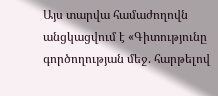Այս տարվա համաժողովն անցկացվում է «Գիտությունը գործողության մեջ. հարթելով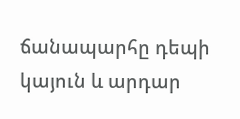ճանապարհը դեպի կայուն և արդար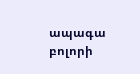ապագա բոլորի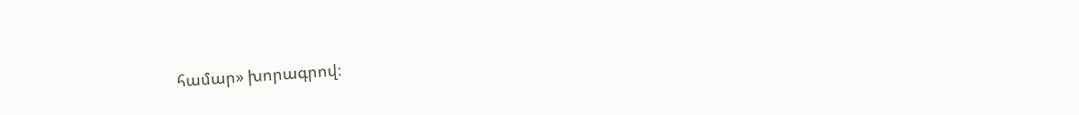համար» խորագրով։